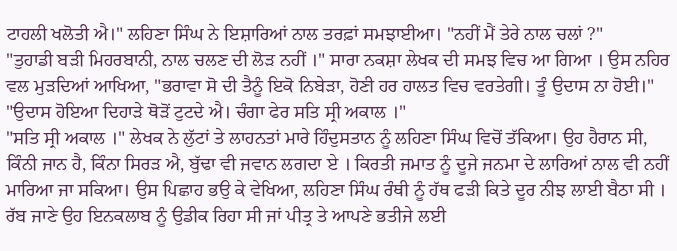ਟਾਹਲੀ ਖਲੋਤੀ ਐ।" ਲਹਿਣਾ ਸਿੰਘ ਨੇ ਇਸ਼ਾਰਿਆਂ ਨਾਲ ਤਰਫ਼ਾਂ ਸਮਝਾਈਆ। "ਨਹੀਂ ਮੈਂ ਤੇਰੇ ਨਾਲ ਚਲਾਂ ?"
"ਤੁਹਾਡੀ ਬੜੀ ਮਿਹਰਬਾਨੀ, ਨਾਲ ਚਲਣ ਦੀ ਲੋੜ ਨਹੀਂ ।" ਸਾਰਾ ਨਕਸ਼ਾ ਲੇਖਕ ਦੀ ਸਮਝ ਵਿਚ ਆ ਗਿਆ । ਉਸ ਨਹਿਰ ਵਲ ਮੁੜਦਿਆਂ ਆਖਿਆ, "ਭਰਾਵਾ ਸੋ ਦੀ ਤੈਨੂੰ ਇਕੋ ਨਿਬੇੜਾ, ਹੋਣੀ ਹਰ ਹਾਲਤ ਵਿਚ ਵਰਤੇਗੀ। ਤੂੰ ਉਦਾਸ ਨਾ ਹੋਈ।"
"ਉਦਾਸ ਹੋਇਆ ਦਿਹਾੜੇ ਥੋੜੋਂ ਟੁਟਦੇ ਐ। ਚੰਗਾ ਫੇਰ ਸਤਿ ਸ੍ਰੀ ਅਕਾਲ ।"
"ਸਤਿ ਸ੍ਰੀ ਅਕਾਲ ।" ਲੇਖਕ ਨੇ ਲੁੱਟਾਂ ਤੇ ਲਾਹਨਤਾਂ ਮਾਰੇ ਹਿੰਦੁਸਤਾਨ ਨੂੰ ਲਹਿਣਾ ਸਿੰਘ ਵਿਚੋਂ ਤੱਕਿਆ। ਉਹ ਹੈਰਾਨ ਸੀ, ਕਿੰਨੀ ਜਾਨ ਹੈ, ਕਿੰਨਾ ਸਿਰੜ ਐ, ਬੁੱਢਾ ਵੀ ਜਵਾਨ ਲਗਦਾ ਏ । ਕਿਰਤੀ ਜਮਾਤ ਨੂੰ ਦੂਜੇ ਜਨਮਾ ਦੇ ਲਾਰਿਆਂ ਨਾਲ ਵੀ ਨਹੀਂ ਮਾਰਿਆ ਜਾ ਸਕਿਆ। ਉਸ ਪਿਛਾਹ ਭਉ ਕੇ ਵੇਖਿਆ, ਲਹਿਣਾ ਸਿੰਘ ਰੰਥੀ ਨੂੰ ਹੱਥ ਫੜੀ ਕਿਤੇ ਦੂਰ ਨੀਝ ਲਾਈ ਬੈਠਾ ਸੀ । ਰੱਬ ਜਾਣੇ ਉਹ ਇਨਕਲਾਬ ਨੂੰ ਉਡੀਕ ਰਿਹਾ ਸੀ ਜਾਂ ਪੀਤ੍ਰ ਤੇ ਆਪਣੇ ਭਤੀਜੇ ਲਈ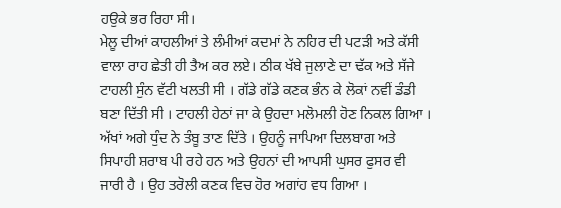ਹਉਕੇ ਭਰ ਰਿਹਾ ਸੀ।
ਮੇਲੂ ਦੀਆਂ ਕਾਹਲੀਆਂ ਤੇ ਲੰਮੀਆਂ ਕਦਮਾਂ ਨੇ ਨਹਿਰ ਦੀ ਪਟੜੀ ਅਤੇ ਕੱਸੀ ਵਾਲਾ ਰਾਹ ਛੇਤੀ ਹੀ ਤੈਅ ਕਰ ਲਏ। ਠੀਕ ਖੱਬੇ ਜੁਲਾਣੇ ਦਾ ਢੱਕ ਅਤੇ ਸੱਜੇ ਟਾਹਲੀ ਸੁੰਨ ਵੱਟੀ ਖਲਤੀ ਸੀ । ਗੱਡੇ ਗੱਡੇ ਕਣਕ ਭੰਨ ਕੇ ਲੋਕਾਂ ਨਵੀਂ ਡੰਡੀ ਬਣਾ ਦਿੱਤੀ ਸੀ । ਟਾਹਲੀ ਹੇਠਾਂ ਜਾ ਕੇ ਉਹਦਾ ਮਲੋਮਲੀ ਹੋਣ ਨਿਕਲ ਗਿਆ । ਅੱਖਾਂ ਅਗੇ ਧੁੰਦ ਨੇ ਤੰਬੂ ਤਾਣ ਦਿੱਤੇ । ਉਹਨੂੰ ਜਾਪਿਆ ਦਿਲਬਾਗ ਅਤੇ ਸਿਪਾਹੀ ਸ਼ਰਾਬ ਪੀ ਰਹੇ ਹਨ ਅਤੇ ਉਹਨਾਂ ਦੀ ਆਪਸੀ ਘੁਸਰ ਫੁਸਰ ਵੀ ਜਾਰੀ ਹੈ । ਉਹ ਤਰੋਲੀ ਕਣਕ ਵਿਚ ਹੋਰ ਅਗਾਂਹ ਵਧ ਗਿਆ ।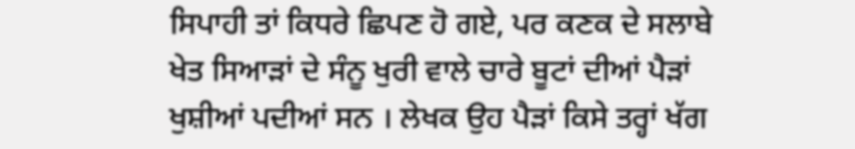ਸਿਪਾਹੀ ਤਾਂ ਕਿਧਰੇ ਛਿਪਣ ਹੋ ਗਏ, ਪਰ ਕਣਕ ਦੇ ਸਲਾਬੇ ਖੇਤ ਸਿਆੜਾਂ ਦੇ ਸੰਨੂ ਖੁਰੀ ਵਾਲੇ ਚਾਰੇ ਬੂਟਾਂ ਦੀਆਂ ਪੈੜਾਂ ਖੁਸ਼ੀਆਂ ਪਦੀਆਂ ਸਨ । ਲੇਖਕ ਉਹ ਪੈੜਾਂ ਕਿਸੇ ਤਰ੍ਹਾਂ ਖੱਗ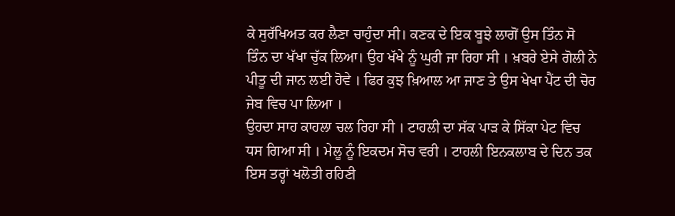ਕੇ ਸੁਰੱਖਿਅਤ ਕਰ ਲੈਣਾ ਚਾਹੁੰਦਾ ਸੀ। ਕਣਕ ਦੇ ਇਕ ਬੂਝੇ ਲਾਗੋਂ ਉਸ ਤਿੰਨ ਸੋ ਤਿੰਨ ਦਾ ਖੱਖਾ ਚੁੱਕ ਲਿਆ। ਉਹ ਖੱਖੇ ਨੂੰ ਘੁਰੀ ਜਾ ਰਿਹਾ ਸੀ । ਖ਼ਬਰੇ ਏਸੇ ਗੋਲੀ ਨੇ ਪੀਤੂ ਦੀ ਜਾਨ ਲਈ ਹੋਵੇ । ਫਿਰ ਕੁਝ ਖ਼ਿਆਲ ਆ ਜਾਣ ਤੇ ਉਸ ਖੇਖਾ ਪੈਂਟ ਦੀ ਚੋਰ ਜੇਬ ਵਿਚ ਪਾ ਲਿਆ ।
ਉਹਦਾ ਸਾਹ ਕਾਹਲਾ ਚਲ ਰਿਹਾ ਸੀ । ਟਾਹਲੀ ਦਾ ਸੱਕ ਪਾੜ ਕੇ ਸਿੱਕਾ ਪੇਟ ਵਿਚ ਧਸ ਗਿਆ ਸੀ । ਮੇਲੂ ਨੂੰ ਇਕਦਮ ਸੋਚ ਵਰੀ । ਟਾਹਲੀ ਇਨਕਲਾਬ ਦੇ ਦਿਨ ਤਕ ਇਸ ਤਰ੍ਹਾਂ ਖਲੋਤੀ ਰਹਿਣੀ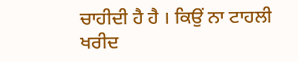ਚਾਹੀਦੀ ਹੈ ਹੈ । ਕਿਉਂ ਨਾ ਟਾਹਲੀ ਖਰੀਦ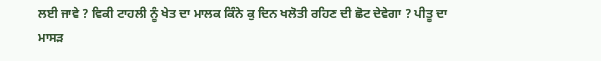ਲਈ ਜਾਵੇ ? ਵਿਕੀ ਟਾਹਲੀ ਨੂੰ ਖੇਤ ਦਾ ਮਾਲਕ ਕਿੰਨੇ ਕੁ ਦਿਨ ਖਲੋਤੀ ਰਹਿਣ ਦੀ ਛੋਟ ਦੇਵੇਗਾ ? ਪੀਤੂ ਦਾ ਮਾਸੜ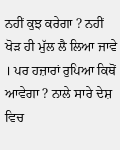ਨਹੀਂ ਕੁਝ ਕਰੇਗਾ ? ਨਹੀਂ ਖੋੜ ਹੀ ਮੁੱਲ ਲੈ ਲਿਆ ਜਾਵੇ । ਪਰ ਹਜ਼ਾਰਾਂ ਰੁਪਿਆ ਕਿਥੋਂ ਆਵੇਗਾ ? ਨਾਲੇ ਸਾਰੇ ਦੇਸ਼ ਵਿਚ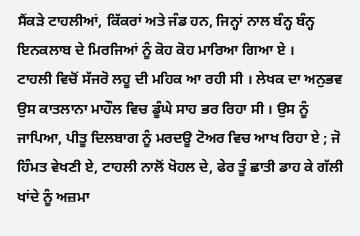ਸੈਂਕੜੇ ਟਾਹਲੀਆਂ, ਕਿੱਕਰਾਂ ਅਤੇ ਜੰਡ ਹਨ, ਜਿਨ੍ਹਾਂ ਨਾਲ ਬੰਨ੍ਹ ਬੰਨ੍ਹ ਇਨਕਲਾਬ ਦੇ ਮਿਰਜਿਆਂ ਨੂੰ ਕੋਹ ਕੋਹ ਮਾਰਿਆ ਗਿਆ ਏ ।
ਟਾਹਲੀ ਵਿਚੋਂ ਸੱਜਰੋ ਲਹੂ ਦੀ ਮਹਿਕ ਆ ਰਹੀ ਸੀ । ਲੇਖਕ ਦਾ ਅਨੁਭਵ ਉਸ ਕਾਤਲਾਨਾ ਮਾਹੌਲ ਵਿਚ ਡੂੰਘੇ ਸਾਹ ਭਰ ਰਿਹਾ ਸੀ । ਉਸ ਨੂੰ ਜਾਪਿਆ, ਪੀਤੂ ਦਿਲਬਾਗ ਨੂੰ ਮਰਦਊ ਟੋਅਰ ਵਿਚ ਆਖ ਰਿਹਾ ਏ ; ਜੋ ਹਿੰਮਤ ਵੇਖਣੀ ਏ, ਟਾਹਲੀ ਨਾਲੋਂ ਖੋਹਲ ਦੇ, ਫੇਰ ਤੂੰ ਛਾਤੀ ਡਾਹ ਕੇ ਗੱਲੀ ਖਾਂਦੇ ਨੂੰ ਅਜ਼ਮਾ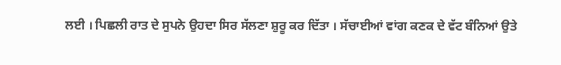ਲਈ । ਪਿਛਲੀ ਰਾਤ ਦੇ ਸੁਪਨੇ ਉਹਦਾ ਸਿਰ ਸੱਲਣਾ ਸ਼ੁਰੂ ਕਰ ਦਿੱਤਾ । ਸੱਚਾਈਆਂ ਵਾਂਗ ਕਣਕ ਦੇ ਵੱਟ ਬੰਨਿਆਂ ਉਤੇ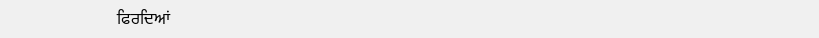ਫਿਰਦਿਆਂ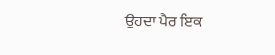ਉਹਦਾ ਪੈਰ ਇਕ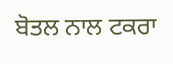ਬੋਤਲ ਨਾਲ ਟਕਰਾ